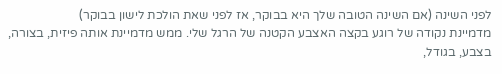לפני השינה (אם השינה הטובה שלך היא בבוקר, אז לפני שאת הולכת לישון בבוקר)
מדמיינת נקודה של רוגע בקצה האצבע הקטנה של הרגל שלי. ממש מדמיינת אותה פיזית, בצורה, בצבע, בגודל,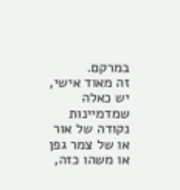במרקם.
זה מאוד אישי, יש כאלה שמדמיינות נקודה של אור או של צמר גפן או משהו כזה,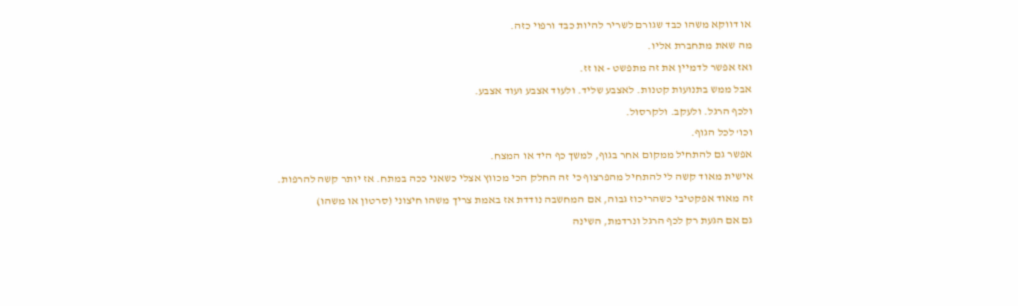או דווקא משהו כבד שגורם לשריר להיות כבד ורפוי כזה.
מה שאת מתחברת אליו.
ואז אפשר לדמיין את זה מתפשט - או זז.
אבל ממש בתנועות קטנות. לאצבע שליד. ולעוד אצבע ועוד אצבע.
ולכף הרגל. ולעקב. ולקרסול.
וכו' לכל הגוף.
אפשר גם להתחיל ממקום אחר בגוף, למשך כף היד או המצח.
אישית מאוד קשה לי להתחיל מהפרצוף כי זה החלק הכי מכווץ אצלי כשאני ככה במתח. אז יותר קשה להרפות.
זה מאוד אפקטיבי כשהריכוז גבוה, אם המחשבה נודדת אז באמת צריך משהו חיצוני (סרטון או משהו)
גם אם הגעת רק לכף הרגל ונרדמת, השינה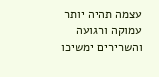עצמה תהיה יותר עמוקה ורגועה והשרירים ימשיכו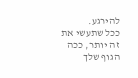להירגע.
ככל שתעשי את זה יותר, ככה הגוף שלך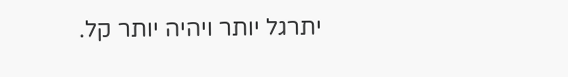יתרגל יותר ויהיה יותר קל.